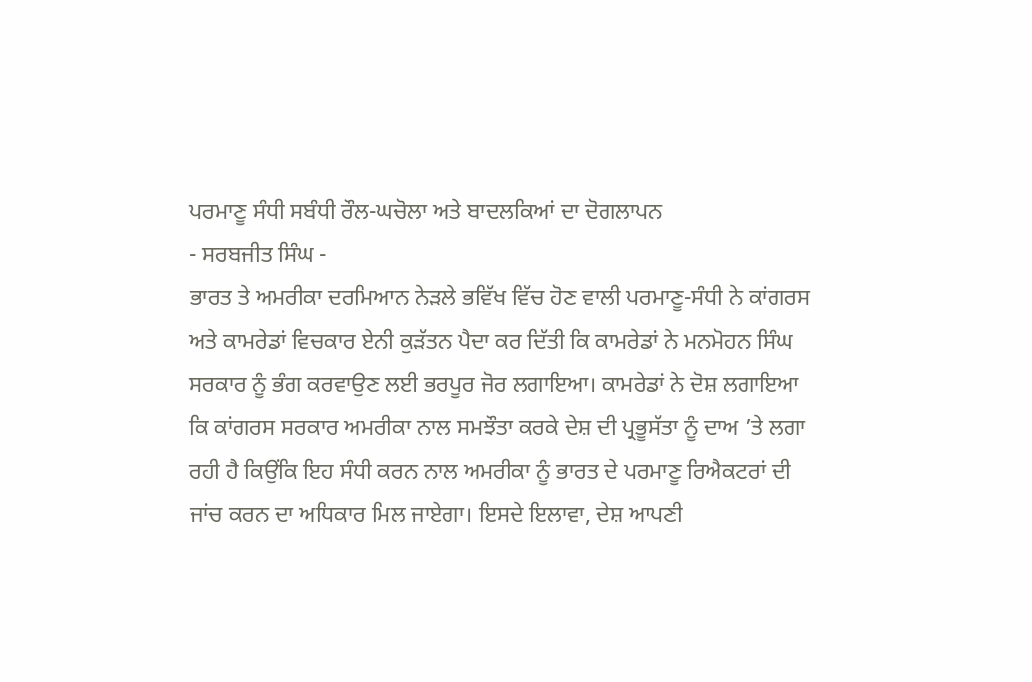ਪਰਮਾਣੂ ਸੰਧੀ ਸਬੰਧੀ ਰੌਲ-ਘਚੋਲਾ ਅਤੇ ਬਾਦਲਕਿਆਂ ਦਾ ਦੋਗਲਾਪਨ
- ਸਰਬਜੀਤ ਸਿੰਘ -
ਭਾਰਤ ਤੇ ਅਮਰੀਕਾ ਦਰਮਿਆਨ ਨੇੜਲੇ ਭਵਿੱਖ ਵਿੱਚ ਹੋਣ ਵਾਲੀ ਪਰਮਾਣੂ-ਸੰਧੀ ਨੇ ਕਾਂਗਰਸ ਅਤੇ ਕਾਮਰੇਡਾਂ ਵਿਚਕਾਰ ਏਨੀ ਕੁੜੱਤਨ ਪੈਦਾ ਕਰ ਦਿੱਤੀ ਕਿ ਕਾਮਰੇਡਾਂ ਨੇ ਮਨਮੋਹਨ ਸਿੰਘ ਸਰਕਾਰ ਨੂੰ ਭੰਗ ਕਰਵਾਉਣ ਲਈ ਭਰਪੂਰ ਜੋਰ ਲਗਾਇਆ। ਕਾਮਰੇਡਾਂ ਨੇ ਦੋਸ਼ ਲਗਾਇਆ ਕਿ ਕਾਂਗਰਸ ਸਰਕਾਰ ਅਮਰੀਕਾ ਨਾਲ ਸਮਝੌਤਾ ਕਰਕੇ ਦੇਸ਼ ਦੀ ਪ੍ਰਭੂਸੱਤਾ ਨੂੰ ਦਾਅ ’ਤੇ ਲਗਾ ਰਹੀ ਹੈ ਕਿਉਂਕਿ ਇਹ ਸੰਧੀ ਕਰਨ ਨਾਲ ਅਮਰੀਕਾ ਨੂੰ ਭਾਰਤ ਦੇ ਪਰਮਾਣੂ ਰਿਐਕਟਰਾਂ ਦੀ ਜਾਂਚ ਕਰਨ ਦਾ ਅਧਿਕਾਰ ਮਿਲ ਜਾਏਗਾ। ਇਸਦੇ ਇਲਾਵਾ, ਦੇਸ਼ ਆਪਣੀ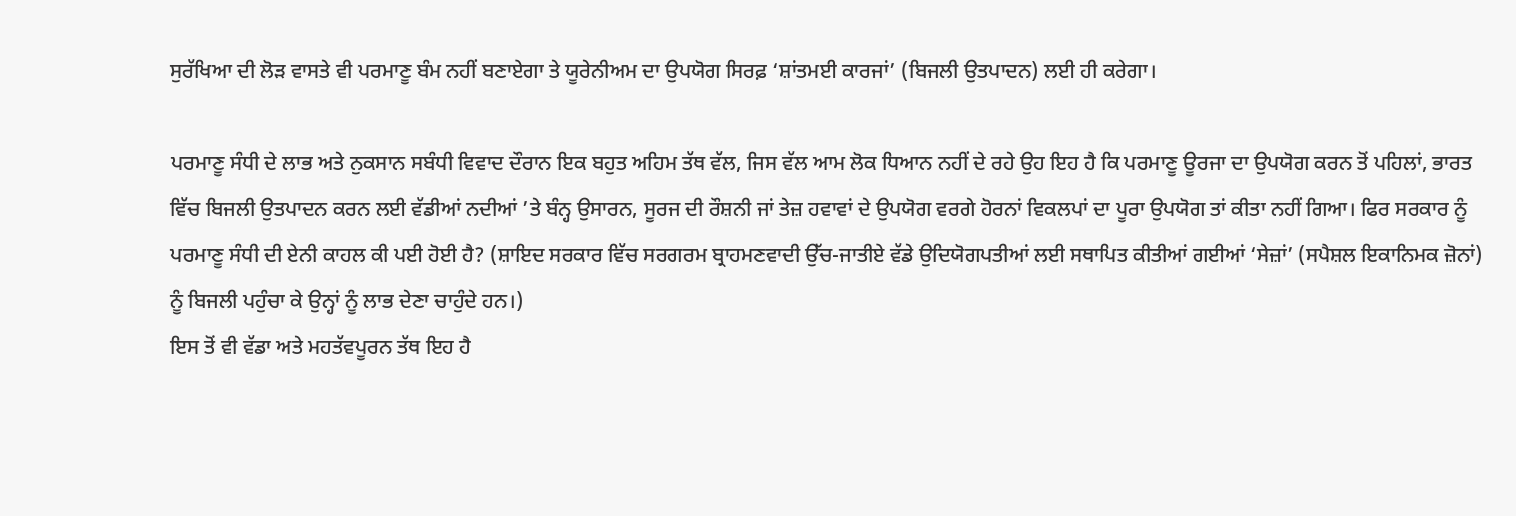ਸੁਰੱਖਿਆ ਦੀ ਲੋੜ ਵਾਸਤੇ ਵੀ ਪਰਮਾਣੂ ਬੰਮ ਨਹੀਂ ਬਣਾਏਗਾ ਤੇ ਯੂਰੇਨੀਅਮ ਦਾ ਉਪਯੋਗ ਸਿਰਫ਼ ‘ਸ਼ਾਂਤਮਈ ਕਾਰਜਾਂ’ (ਬਿਜਲੀ ਉਤਪਾਦਨ) ਲਈ ਹੀ ਕਰੇਗਾ।

ਪਰਮਾਣੂ ਸੰਧੀ ਦੇ ਲਾਭ ਅਤੇ ਨੁਕਸਾਨ ਸਬੰਧੀ ਵਿਵਾਦ ਦੌਰਾਨ ਇਕ ਬਹੁਤ ਅਹਿਮ ਤੱਥ ਵੱਲ, ਜਿਸ ਵੱਲ ਆਮ ਲੋਕ ਧਿਆਨ ਨਹੀਂ ਦੇ ਰਹੇ ਉਹ ਇਹ ਹੈ ਕਿ ਪਰਮਾਣੂ ਊਰਜਾ ਦਾ ਉਪਯੋਗ ਕਰਨ ਤੋਂ ਪਹਿਲਾਂ, ਭਾਰਤ ਵਿੱਚ ਬਿਜਲੀ ਉਤਪਾਦਨ ਕਰਨ ਲਈ ਵੱਡੀਆਂ ਨਦੀਆਂ ’ਤੇ ਬੰਨ੍ਹ ਉਸਾਰਨ, ਸੂਰਜ ਦੀ ਰੌਸ਼ਨੀ ਜਾਂ ਤੇਜ਼ ਹਵਾਵਾਂ ਦੇ ਉਪਯੋਗ ਵਰਗੇ ਹੋਰਨਾਂ ਵਿਕਲਪਾਂ ਦਾ ਪੂਰਾ ਉਪਯੋਗ ਤਾਂ ਕੀਤਾ ਨਹੀਂ ਗਿਆ। ਫਿਰ ਸਰਕਾਰ ਨੂੰ ਪਰਮਾਣੂ ਸੰਧੀ ਦੀ ਏਨੀ ਕਾਹਲ ਕੀ ਪਈ ਹੋਈ ਹੈ? (ਸ਼ਾਇਦ ਸਰਕਾਰ ਵਿੱਚ ਸਰਗਰਮ ਬ੍ਰਾਹਮਣਵਾਦੀ ਉੱਚ-ਜਾਤੀਏ ਵੱਡੇ ਉਦਿਯੋਗਪਤੀਆਂ ਲਈ ਸਥਾਪਿਤ ਕੀਤੀਆਂ ਗਈਆਂ ‘ਸੇਜ਼ਾਂ’ (ਸਪੈਸ਼ਲ ਇਕਾਨਿਮਕ ਜ਼ੋਨਾਂ) ਨੂੰ ਬਿਜਲੀ ਪਹੁੰਚਾ ਕੇ ਉਨ੍ਹਾਂ ਨੂੰ ਲਾਭ ਦੇਣਾ ਚਾਹੁੰਦੇ ਹਨ।)
ਇਸ ਤੋਂ ਵੀ ਵੱਡਾ ਅਤੇ ਮਹਤੱਵਪੂਰਨ ਤੱਥ ਇਹ ਹੈ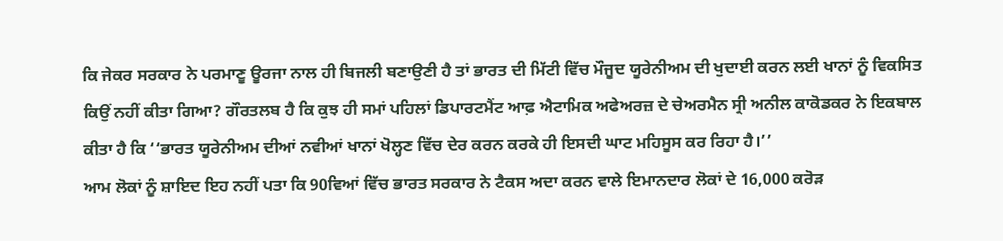ਕਿ ਜੇਕਰ ਸਰਕਾਰ ਨੇ ਪਰਮਾਣੂ ਊਰਜਾ ਨਾਲ ਹੀ ਬਿਜਲੀ ਬਣਾਉਣੀ ਹੈ ਤਾਂ ਭਾਰਤ ਦੀ ਮਿੱਟੀ ਵਿੱਚ ਮੌਜੂਦ ਯੂਰੇਨੀਅਮ ਦੀ ਖੁਦਾਈ ਕਰਨ ਲਈ ਖਾਨਾਂ ਨੂੰ ਵਿਕਸਿਤ ਕਿਉਂ ਨਹੀਂ ਕੀਤਾ ਗਿਆ? ਗੌਰਤਲਬ ਹੈ ਕਿ ਕੁਝ ਹੀ ਸਮਾਂ ਪਹਿਲਾਂ ਡਿਪਾਰਟਮੈਂਟ ਆਫ਼ ਐਟਾਮਿਕ ਅਫੇਅਰਜ਼ ਦੇ ਚੇਅਰਮੈਨ ਸ੍ਰੀ ਅਨੀਲ ਕਾਕੋਡਕਰ ਨੇ ਇਕਬਾਲ ਕੀਤਾ ਹੈ ਕਿ ‘‘ਭਾਰਤ ਯੂਰੇਨੀਅਮ ਦੀਆਂ ਨਵੀਆਂ ਖਾਨਾਂ ਖੋਲ੍ਹਣ ਵਿੱਚ ਦੇਰ ਕਰਨ ਕਰਕੇ ਹੀ ਇਸਦੀ ਘਾਟ ਮਹਿਸੂਸ ਕਰ ਰਿਹਾ ਹੈ।’’
ਆਮ ਲੋਕਾਂ ਨੂੰ ਸ਼ਾਇਦ ਇਹ ਨਹੀਂ ਪਤਾ ਕਿ 90ਵਿਆਂ ਵਿੱਚ ਭਾਰਤ ਸਰਕਾਰ ਨੇ ਟੈਕਸ ਅਦਾ ਕਰਨ ਵਾਲੇ ਇਮਾਨਦਾਰ ਲੋਕਾਂ ਦੇ 16,000 ਕਰੋੜ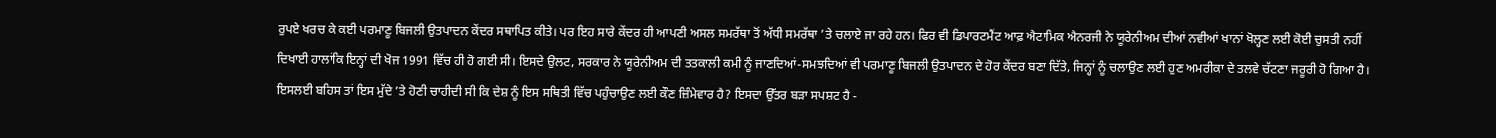ਰੁਪਏ ਖਰਚ ਕੇ ਕਈ ਪਰਮਾਣੂ ਬਿਜਲੀ ਉਤਪਾਦਨ ਕੇਂਦਰ ਸਥਾਪਿਤ ਕੀਤੇ। ਪਰ ਇਹ ਸਾਰੇ ਕੇਂਦਰ ਹੀ ਆਪਣੀ ਅਸਲ ਸਮਰੱਥਾ ਤੋਂ ਅੱਧੀ ਸਮਰੱਥਾ ’ਤੇ ਚਲਾਏ ਜਾ ਰਹੇ ਹਨ। ਫਿਰ ਵੀ ਡਿਪਾਰਟਮੈਂਟ ਆਫ਼ ਐਟਾਮਿਕ ਐਨਰਜੀ ਨੇ ਯੂਰੇਨੀਅਮ ਦੀਆਂ ਨਵੀਆਂ ਖਾਨਾਂ ਖੋਲ੍ਹਣ ਲਈ ਕੋਈ ਚੁਸਤੀ ਨਹੀਂ ਦਿਖਾਈ ਹਾਲਾਂਕਿ ਇਨ੍ਹਾਂ ਦੀ ਖੋਜ 1991 ਵਿੱਚ ਹੀ ਹੋ ਗਈ ਸੀ। ਇਸਦੇ ਉਲਟ, ਸਰਕਾਰ ਨੇ ਯੂਰੇਨੀਅਮ ਦੀ ਤਤਕਾਲੀ ਕਮੀ ਨੂੰ ਜਾਣਦਿਆਂ-ਸਮਝਦਿਆਂ ਵੀ ਪਰਮਾਣੂ ਬਿਜਲੀ ਉਤਪਾਦਨ ਦੇ ਹੋਰ ਕੇਂਦਰ ਬਣਾ ਦਿੱਤੇ, ਜਿਨ੍ਹਾਂ ਨੂੰ ਚਲਾਉਣ ਲਈ ਹੁਣ ਅਮਰੀਕਾ ਦੇ ਤਲਵੇ ਚੱਟਣਾ ਜਰੂਰੀ ਹੋ ਗਿਆ ਹੈ।
ਇਸਲਈ ਬਹਿਸ ਤਾਂ ਇਸ ਮੁੱਦੇ ’ਤੇ ਹੋਣੀ ਚਾਹੀਦੀ ਸੀ ਕਿ ਦੇਸ਼ ਨੂੰ ਇਸ ਸਥਿਤੀ ਵਿੱਚ ਪਹੁੰਚਾਉਣ ਲਈ ਕੌਣ ਜ਼ਿੰਮੇਵਾਰ ਹੈ? ਇਸਦਾ ਉੱਤਰ ਬੜਾ ਸਪਸ਼ਟ ਹੈ -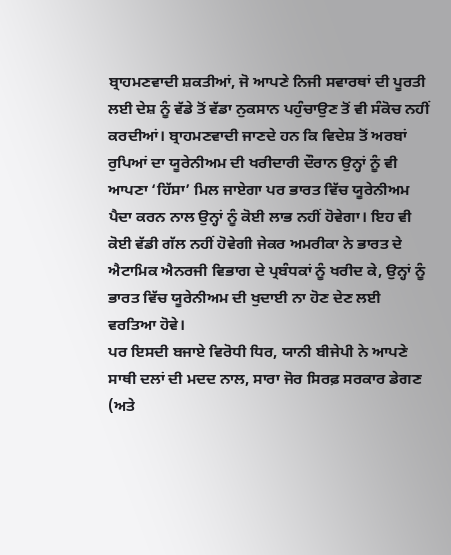ਬ੍ਰਾਹਮਣਵਾਦੀ ਸ਼ਕਤੀਆਂ, ਜੋ ਆਪਣੇ ਨਿਜੀ ਸਵਾਰਥਾਂ ਦੀ ਪੂਰਤੀ ਲਈ ਦੇਸ਼ ਨੂੰ ਵੱਡੇ ਤੋਂ ਵੱਡਾ ਨੁਕਸਾਨ ਪਹੁੰਚਾਉਣ ਤੋਂ ਵੀ ਸੰਕੋਚ ਨਹੀਂ ਕਰਦੀਆਂ। ਬ੍ਰਾਹਮਣਵਾਦੀ ਜਾਣਦੇ ਹਨ ਕਿ ਵਿਦੇਸ਼ ਤੋਂ ਅਰਬਾਂ ਰੁਪਿਆਂ ਦਾ ਯੂਰੇਨੀਅਮ ਦੀ ਖਰੀਦਾਰੀ ਦੌਰਾਨ ਉਨ੍ਹਾਂ ਨੂੰ ਵੀ ਆਪਣਾ ‘ਹਿੱਸਾ’ ਮਿਲ ਜਾਏਗਾ ਪਰ ਭਾਰਤ ਵਿੱਚ ਯੂਰੇਨੀਅਮ ਪੈਦਾ ਕਰਨ ਨਾਲ ਉਨ੍ਹਾਂ ਨੂੰ ਕੋਈ ਲਾਭ ਨਹੀਂ ਹੋਵੇਗਾ। ਇਹ ਵੀ ਕੋਈ ਵੱਡੀ ਗੱਲ ਨਹੀਂ ਹੋਵੇਗੀ ਜੇਕਰ ਅਮਰੀਕਾ ਨੇ ਭਾਰਤ ਦੇ ਐਟਾਮਿਕ ਐਨਰਜੀ ਵਿਭਾਗ ਦੇ ਪ੍ਰਬੰਧਕਾਂ ਨੂੰ ਖਰੀਦ ਕੇ, ਉਨ੍ਹਾਂ ਨੂੰ ਭਾਰਤ ਵਿੱਚ ਯੂਰੇਨੀਅਮ ਦੀ ਖੁਦਾਈ ਨਾ ਹੋਣ ਦੇਣ ਲਈ ਵਰਤਿਆ ਹੋਵੇ।
ਪਰ ਇਸਦੀ ਬਜਾਏ ਵਿਰੋਧੀ ਧਿਰ, ਯਾਨੀ ਬੀਜੇਪੀ ਨੇ ਆਪਣੇ ਸਾਥੀ ਦਲਾਂ ਦੀ ਮਦਦ ਨਾਲ, ਸਾਰਾ ਜੋਰ ਸਿਰਫ਼ ਸਰਕਾਰ ਡੇਗਣ (ਅਤੇ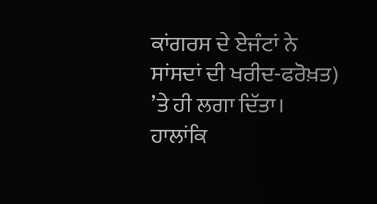ਕਾਂਗਰਸ ਦੇ ਏਜੰਟਾਂ ਨੇ ਸਾਂਸਦਾਂ ਦੀ ਖਰੀਦ-ਫਰੋਖ਼ਤ) ’ਤੇ ਹੀ ਲਗਾ ਦਿੱਤਾ। ਹਾਲਾਂਕਿ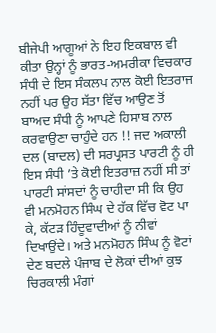ਬੀਜੇਪੀ ਆਗੂਆਂ ਨੇ ਇਹ ਇਕਬਾਲ ਵੀ ਕੀਤਾ ਉਨ੍ਹਾਂ ਨੂੰ ਭਾਰਤ-ਅਮਰੀਕਾ ਵਿਚਕਾਰ ਸੰਧੀ ਦੇ ਇਸ ਸੰਕਲਪ ਨਾਲ ਕੋਈ ਇਤਰਾਜ ਨਹੀਂ ਪਰ ਉਹ ਸੱਤਾ ਵਿੱਚ ਆਉਣ ਤੋਂ ਬਾਅਦ ਸੰਧੀ ਨੂੰ ਆਪਣੇ ਹਿਸਾਬ ਨਾਲ ਕਰਵਾਉਣਾ ਚਾਹੁੰਦੇ ਹਨ !! ਜਦ ਅਕਾਲੀ ਦਲ (ਬਾਦਲ) ਦੀ ਸਰਪ੍ਰਸਤ ਪਾਰਟੀ ਨੂੰ ਹੀ ਇਸ ਸੰਧੀ ’ਤੇ ਕੋਈ ਇਤਰਾਜ਼ ਨਹੀਂ ਸੀ ਤਾਂ ਪਾਰਟੀ ਸਾਂਸਦਾਂ ਨੂੰ ਚਾਹੀਦਾ ਸੀ ਕਿ ਉਹ ਵੀ ਮਨਮੋਹਨ ਸਿੰਘ ਦੇ ਹੱਕ ਵਿੱਚ ਵੋਟ ਪਾ ਕੇ, ਕੱਟੜ ਹਿੰਦੂਵਾਦੀਆਂ ਨੂੰ ਨੀਵਾਂ ਦਿਖਾਉਂਦੇ। ਅਤੇ ਮਨਮੋਹਨ ਸਿੰਘ ਨੂੰ ਵੋਟਾਂ ਦੇਣ ਬਦਲੇ ਪੰਜਾਬ ਦੇ ਲੋਕਾਂ ਦੀਆਂ ਕੁਝ ਚਿਰਕਾਲੀ ਮੰਗਾਂ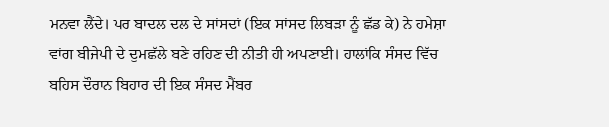ਮਨਵਾ ਲੈਂਦੇ। ਪਰ ਬਾਦਲ ਦਲ ਦੇ ਸਾਂਸਦਾਂ (ਇਕ ਸਾਂਸਦ ਲਿਬੜਾ ਨੂੰ ਛੱਡ ਕੇ) ਨੇ ਹਮੇਸ਼ਾ ਵਾਂਗ ਬੀਜੇਪੀ ਦੇ ਦੁਮਛੱਲੇ ਬਣੇ ਰਹਿਣ ਦੀ ਨੀਤੀ ਹੀ ਅਪਣਾਈ। ਹਾਲਾਂਕਿ ਸੰਸਦ ਵਿੱਚ ਬਹਿਸ ਦੌਰਾਨ ਬਿਹਾਰ ਦੀ ਇਕ ਸੰਸਦ ਮੈਂਬਰ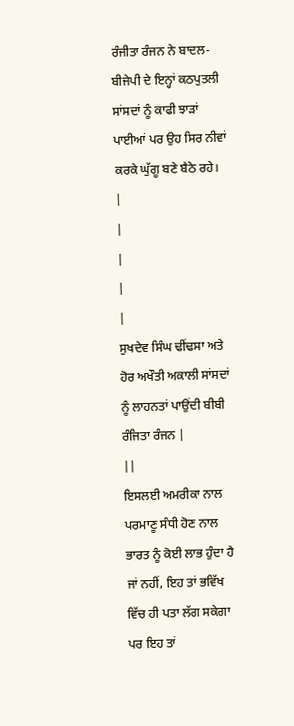ਰੰਜੀਤਾ ਰੰਜਨ ਨੇ ਬਾਦਲ-ਬੀਜੇਪੀ ਦੇ ਇਨ੍ਹਾਂ ਕਠਪੁਤਲੀ ਸਾਂਸਦਾਂ ਨੂੰ ਕਾਫੀ ਝਾੜਾਂ ਪਾਈਆਂ ਪਰ ਉਹ ਸਿਰ ਨੀਵਾਂ ਕਰਕੇ ਘੁੱਗੂ ਬਣੇ ਬੈਠੇ ਰਹੇ।
|
|
|
|
|
ਸੁਖਦੇਵ ਸਿੰਘ ਢੀਂਢਸਾ ਅਤੇ ਹੋਰ ਅਖੌਤੀ ਅਕਾਲੀ ਸਾਂਸਦਾਂ ਨੂੰ ਲਾਹਨਤਾਂ ਪਾਉਂਦੀ ਬੀਬੀ ਰੰਜਿਤਾ ਰੰਜਨ |
||
ਇਸਲਈ ਅਮਰੀਕਾ ਨਾਲ ਪਰਮਾਣੂ ਸੰਧੀ ਹੋਣ ਨਾਲ ਭਾਰਤ ਨੂੰ ਕੋਈ ਲਾਭ ਹੁੰਦਾ ਹੈ ਜਾਂ ਨਹੀਂ, ਇਹ ਤਾਂ ਭਵਿੱਖ ਵਿੱਚ ਹੀ ਪਤਾ ਲੱਗ ਸਕੇਗਾ ਪਰ ਇਹ ਤਾਂ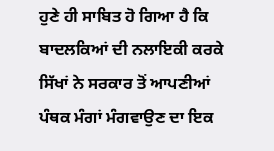ਹੁਣੇ ਹੀ ਸਾਬਿਤ ਹੋ ਗਿਆ ਹੈ ਕਿ ਬਾਦਲਕਿਆਂ ਦੀ ਨਲਾਇਕੀ ਕਰਕੇ ਸਿੱਖਾਂ ਨੇ ਸਰਕਾਰ ਤੋਂ ਆਪਣੀਆਂ ਪੰਥਕ ਮੰਗਾਂ ਮੰਗਵਾਉਣ ਦਾ ਇਕ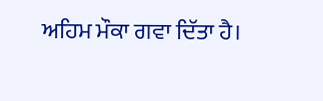ਅਹਿਮ ਮੌਕਾ ਗਵਾ ਦਿੱਤਾ ਹੈ।